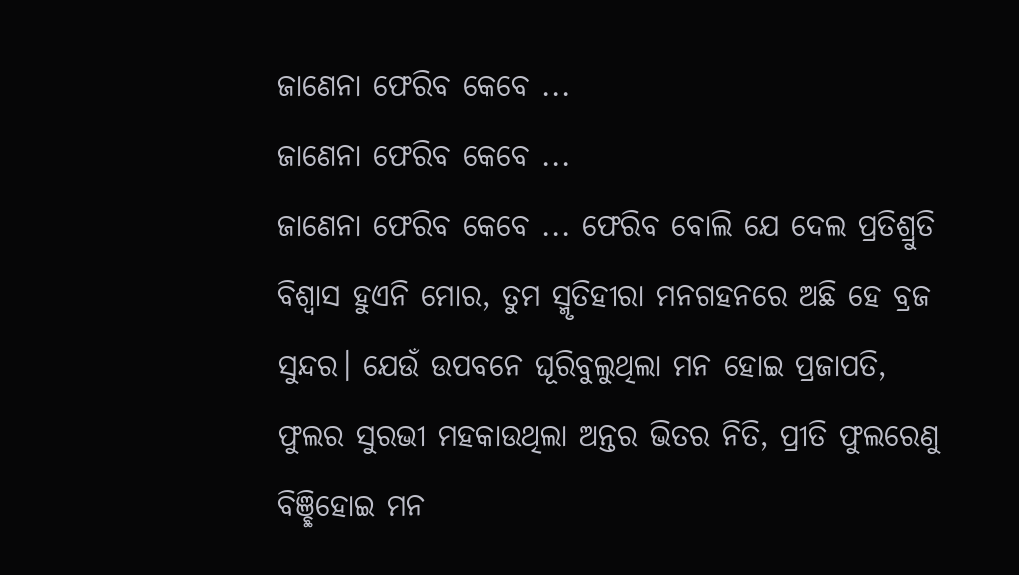ଜାଣେନା ଫେରିବ କେବେ ...
ଜାଣେନା ଫେରିବ କେବେ ...
ଜାଣେନା ଫେରିବ କେବେ ... ଫେରିବ ବୋଲି ଯେ ଦେଲ ପ୍ରତିଶ୍ରୁତି ବିଶ୍ବାସ ହୁଏନି ମୋର, ତୁମ ସ୍ମୃତିହୀରା ମନଗହନରେ ଅଛି ହେ ବ୍ରଜ ସୁନ୍ଦର। ଯେଉଁ ଉପବନେ ଘୂରିବୁଲୁଥିଲା ମନ ହୋଇ ପ୍ରଜାପତି, ଫୁଲର ସୁରଭୀ ମହକାଉଥିଲା ଅନ୍ତର ଭିତର ନିତି, ପ୍ରୀତି ଫୁଲରେଣୁ ବିଞ୍ଛିହୋଇ ମନ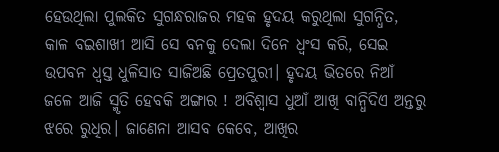ହେଉଥିଲା ପୁଲକିତ ସୁଗନ୍ଧରାଜର ମହକ ହୃଦୟ କରୁଥିଲା ସୁଗନ୍ଧିତ, କାଳ ବଇଶାଖୀ ଆସି ସେ ବନକୁ ଦେଲା ଦିନେ ଧ୍ବଂସ କରି, ସେଇ ଉପବନ ଧ୍ବସ୍ତ ଧୁଳିସାତ ସାଜିଅଛି ପ୍ରେତପୁରୀ। ହୃଦୟ ଭିତରେ ନିଆଁ ଜଳେ ଆଜି ସ୍ମୃତି ହେବକି ଅଙ୍ଗାର ! ଅବିଶ୍ବାସ ଧୁଆଁ ଆଖି ବାନ୍ଧିଦିଏ ଅନ୍ତରୁ ଝରେ ରୁଧିର। ଜାଣେନା ଆସବ କେବେ, ଆଖିର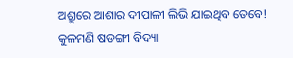ଅଶ୍ରୁରେ ଆଶାର ଦୀପାଳୀ ଲିଭି ଯାଇଥିବ ତେବେ!
କୁଳମଣି ଷଡଙ୍ଗୀ ବିଦ୍ୟା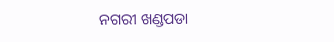ନଗରୀ ଖଣ୍ଡପଡା